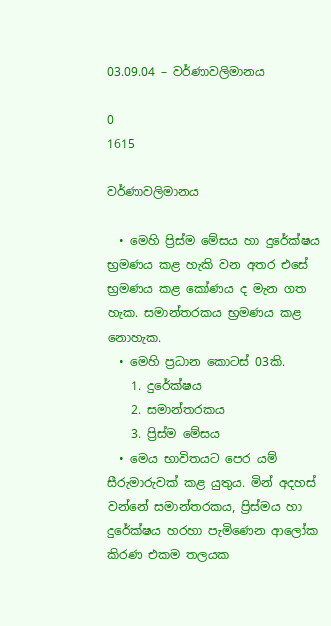03.09.04 – වර්ණාවලිමානය

0
1615

වර්ණාවලිමානය

  • මෙහි ප්‍රිස්ම මේසය හා දුරේක්ෂය භ්‍රමණය කළ හැකි වන අතර එසේ භ්‍රමණය කළ කෝණය ද මැන ගත හැක. සමාන්තරකය භ්‍රමණය කළ නොහැක.
  • මෙහි ප්‍රධාන කොටස් 03කි.
    1. දුරේක්ෂය
    2. සමාන්තරකය
    3. ප්‍රිස්ම මේසය
  • මෙය භාවිතයට පෙර යම් සීරුමාරුවක් කළ යුතුය. මින් අදහස් වන්නේ සමාන්තරකය, ප්‍රිස්මය හා දුරේක්ෂය හරහා පැමිණෙන ආලෝක කිරණ එකම තලයක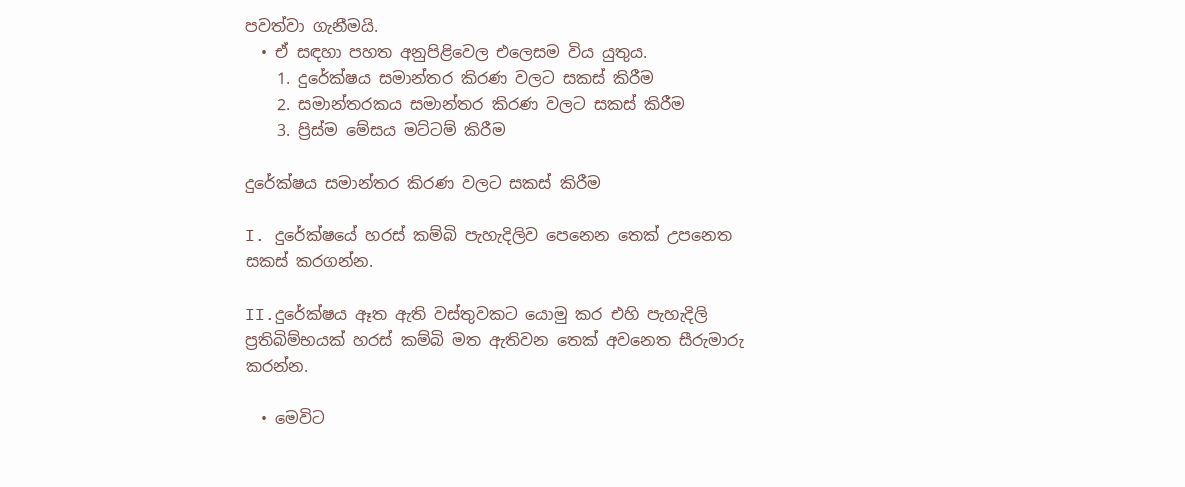පවත්වා ගැනීමයි.
  • ඒ සඳහා පහත අනුපිළිවෙල එලෙසම විය යුතුය.
    1. දුරේක්ෂය සමාන්තර කිරණ වලට සකස් කිරීම
    2. සමාන්තරකය සමාන්තර කිරණ වලට සකස් කිරීම
    3. ප්‍රිස්ම මේසය මට්ටම් කිරීම

දුරේක්ෂය සමාන්තර කිරණ වලට සකස් කිරීම

I. දුරේක්ෂයේ හරස් කම්බි පැහැදිලිව පෙනෙන තෙක් උපනෙත සකස් කරගන්න.

II.දුරේක්ෂය ඈත ඇති වස්තුවකට යොමු කර එහි පැහැදිලි ප්‍රතිබිම්භයක් හරස් කම්බි මත ඇතිවන තෙක් අවනෙත සීරුමාරු කරන්න.

  • මෙවිට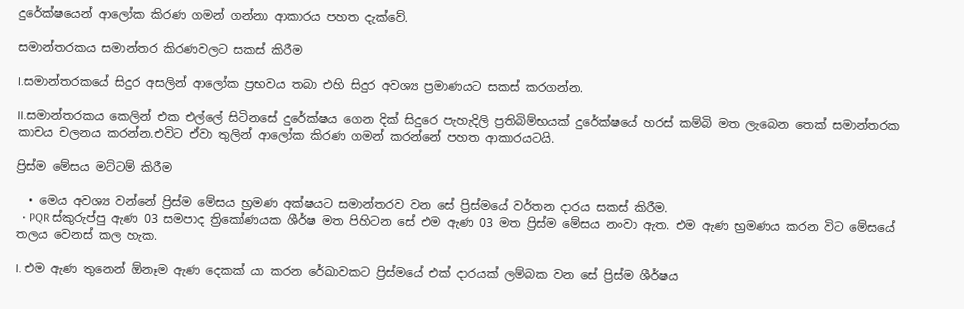දුරේක්ෂයෙන් ආලෝක කිරණ ගමන් ගන්නා ආකාරය පහත දැක්වේ.

සමාන්තරකය සමාන්තර කිරණවලට සකස් කිරීම

I.සමාන්තරකයේ සිදුර අසලින් ආලෝක ප්‍රභවය තබා එහි සිදුර අවශ්‍ය ප්‍රමාණයට සකස් කරගන්න.

II.සමාන්තරකය කෙලින් එක එල්ලේ සිටිනසේ දුරේක්ෂය ගෙන දික් සිදුරෙ පැහැදිලි ප්‍රතිබිම්භයක් දුරේක්ෂයේ හරස් කම්බි මත ලැබෙන තෙක් සමාන්තරක කාචය චලනය කරන්න.එවිට ඒවා තුලින් ආලෝක කිරණ ගමන් කරන්නේ පහත ආකාරයටයි.

ප්‍රිස්ම මේසය මට්ටම් කිරීම

  • මෙය අවශ්‍ය වන්නේ ප්‍රිස්ම මේසය භ්‍රමණ අක්ෂයට සමාන්තරව වන සේ ප්‍රිස්මයේ වර්තන දාරය සකස් කිරීම.
  • PQR ස්කුරුප්පු ඇණ 03 සමපාද ත්‍රිකෝණයක ශීර්ෂ මත පිහිටන සේ එම ඇණ 03 මත ප්‍රිස්ම මේසය නංවා ඇත. එම ඇණ භ්‍රමණය කරන විට මේසයේ තලය වෙනස් කල හැක.

I. එම ඇණ තුනෙන් ඕනෑම ඇණ දෙකක් යා කරන රේඛාවකට ප්‍රිස්මයේ එක් දාරයක් ලම්බක වන සේ ප්‍රිස්ම ශීර්ෂය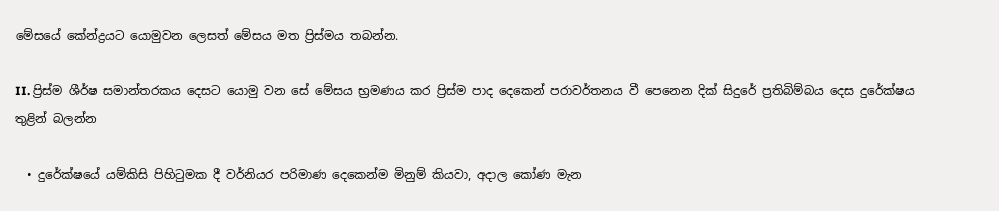මේසයේ කේන්ද්‍රයට යොමුවන ලෙසත් මේසය මත ප්‍රිස්මය තබන්න.

II. ප්‍රිස්ම ශීර්ෂ සමාන්තරකය දෙසට යොමු වන සේ මේසය භ්‍රමණය කර ප්‍රිස්ම පාද දෙකෙන් පරාවර්තනය වී පෙනෙන දික් සිදුරේ ප්‍රතිබිම්බය දෙස දුරේක්ෂය තුළින් බලන්න

  • දුරේක්ෂයේ යම්කිසි පිහිටුමක දී වර්නියර පරිමාණ දෙකෙන්ම මිනුම් කියවා, අදාල කෝණ මැන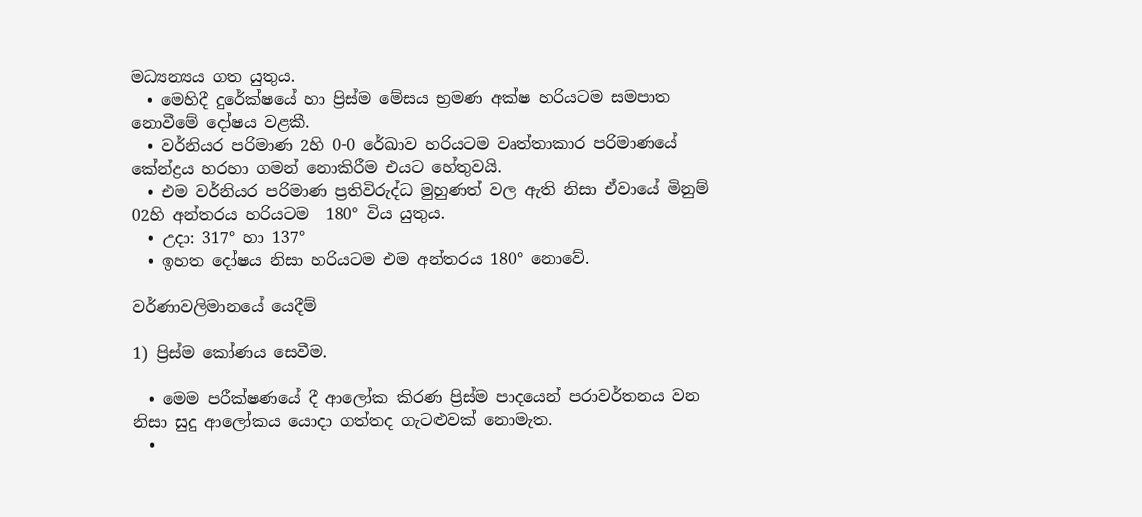මධ්‍යන්‍යය ගත යුතුය.
  • මෙහිදී දුරේක්ෂයේ හා ප්‍රිස්ම මේසය භ්‍රමණ අක්ෂ හරියටම සමපාත නොවීමේ දෝෂය වළකී.
  • වර්නියර පරිමාණ 2හි 0-0 රේඛාව හරියටම වෘත්තාකාර පරිමාණයේ කේන්ද්‍රය හරහා ගමන් නොකිරීම එයට හේතුවයි.
  • එම වර්නියර පරිමාණ ප්‍රතිවිරුද්ධ මුහුණත් වල ඇති නිසා ඒවායේ මිනුම් 02හි අන්තරය හරියටම  180° විය යුතුය.
  • උදා: 317° හා 137°
  • ඉහත දෝෂය නිසා හරියටම එම අන්තරය 180° නොවේ.

වර්ණාවලිමානයේ යෙදීම්

1) ප්‍රිස්ම කෝණය සෙවීම.

  • මෙම පරීක්ෂණයේ දී ආලෝක කිරණ ප්‍රිස්ම පාදයෙන් පරාවර්තනය වන නිසා සුදු ආලෝකය යොදා ගත්තද ගැටළුවක් නොමැත.
  •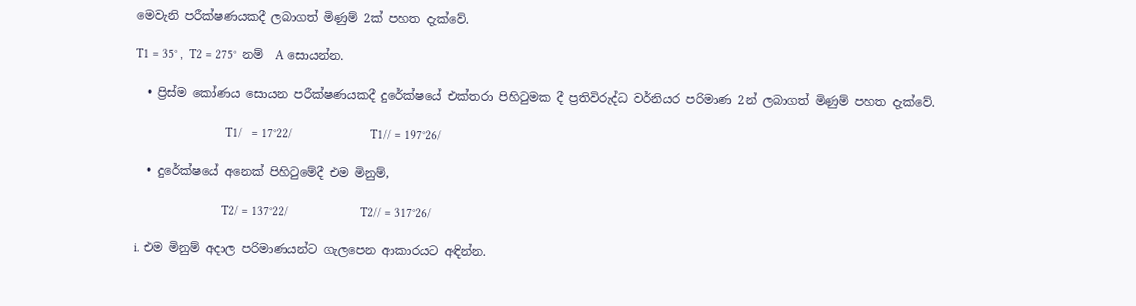මෙවැනි පරීක්ෂණයකදී ලබාගත් මිණුම් 2ක් පහත දැක්වේ.

T1 = 35° ,  T2 = 275°  නම්  A සොයන්න.

  • ප්‍රිස්ම කෝණය සොයන පරීක්ෂණයකදී දුරේක්ෂයේ එක්තරා පිහිටුමක දී ප්‍රතිවිරුද්ධ වර්නියර පරිමාණ 2න් ලබාගත් මිණුම් පහත දැක්වේ.

                              T1/   = 17°22/                          T1// = 197°26/

  • දුරේක්ෂයේ අනෙක් පිහිටුමේදී එම මිනුම්,

                             T2/ = 137°22/                        T2// = 317°26/

i. එම මිනුම් අදාල පරිමාණයන්ට ගැලපෙන ආකාරයට අඳින්න.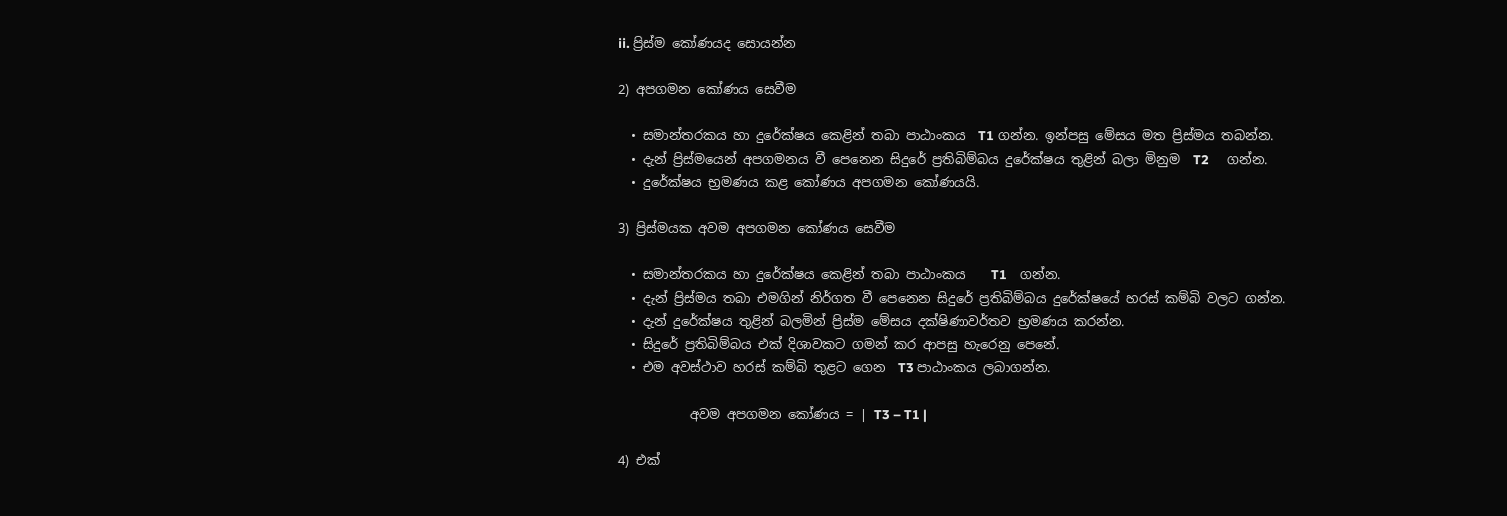ii. ප්‍රිස්ම කෝණයද සොයන්න

2) අපගමන කෝණය සෙවීම

  • සමාන්තරකය හා දුරේක්ෂය කෙළින් තබා පාඨාංකය  T1 ගන්න. ඉන්පසු මේසය මත ප්‍රිස්මය තබන්න.
  • දැන් ප්‍රිස්මයෙන් අපගමනය වී පෙනෙන සිදුරේ ප්‍රතිබිම්බය දුරේක්ෂය තුළින් බලා මිනුම  T2      ගන්න.
  • දුරේක්ෂය භ්‍රමණය කළ කෝණය අපගමන කෝණයයි.

3) ප්‍රිස්මයක අවම අපගමන කෝණය සෙවීම

  • සමාන්තරකය හා දුරේක්ෂය කෙළින් තබා පාඨාංකය    T1    ගන්න.
  • දැන් ප්‍රිස්මය තබා එමගින් නිර්ගත වී පෙනෙන සිදුරේ ප්‍රතිබිම්බය දුරේක්ෂයේ හරස් කම්බි වලට ගන්න.
  • දැන් දුරේක්ෂය තුළින් බලමින් ප්‍රිස්ම මේසය දක්ෂිණාවර්තව භ්‍රමණය කරන්න.
  • සිදුරේ ප්‍රතිබිම්බය එක් දිශාවකට ගමන් කර ආපසු හැරෙනු පෙනේ.
  • එම අවස්ථාව හරස් කම්බි තුළට ගෙන  T3 පාඨාංකය ලබාගන්න.

           අවම අපගමන කෝණය = | T3 – T1 |

4) එක්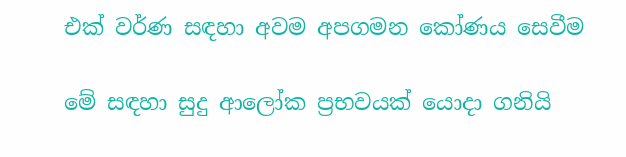එක් වර්ණ සඳහා අවම අපගමන කෝණය සෙවීම

මේ සඳහා සුදු ආලෝක ප්‍රභවයක් යොදා ගනියි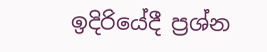ඉදිරියේදී ප්‍රශ්න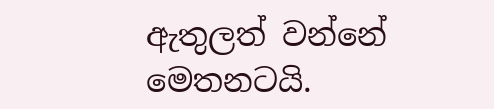ඇතුලත් වන්නේ මෙතනටයි.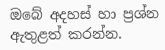ඔබේ අදහස් හා ප්‍රශ්න ඇතුළත් කරන්න.